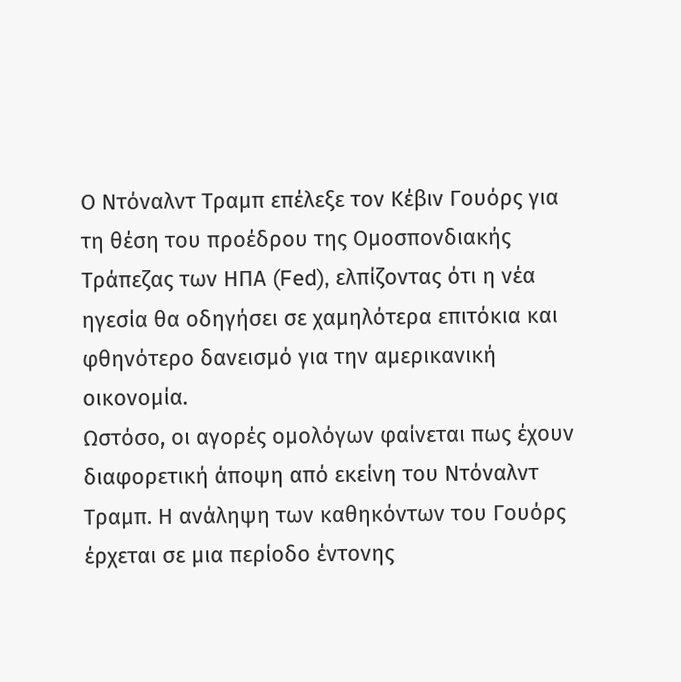Ο Ντόναλντ Τραμπ επέλεξε τον Κέβιν Γουόρς για τη θέση του προέδρου της Ομοσπονδιακής Τράπεζας των ΗΠΑ (Fed), ελπίζοντας ότι η νέα ηγεσία θα οδηγήσει σε χαμηλότερα επιτόκια και φθηνότερο δανεισμό για την αμερικανική οικονομία.
Ωστόσο, οι αγορές ομολόγων φαίνεται πως έχουν διαφορετική άποψη από εκείνη του Ντόναλντ Τραμπ. Η ανάληψη των καθηκόντων του Γουόρς έρχεται σε μια περίοδο έντονης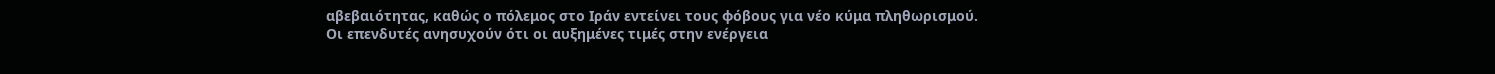αβεβαιότητας, καθώς ο πόλεμος στο Ιράν εντείνει τους φόβους για νέο κύμα πληθωρισμού.
Οι επενδυτές ανησυχούν ότι οι αυξημένες τιμές στην ενέργεια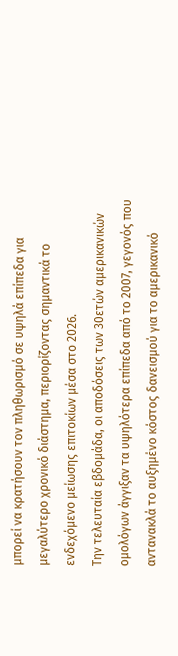μπορεί να κρατήσουν τον πληθωρισμό σε υψηλά επίπεδα για μεγαλύτερο χρονικό διάστημα, περιορίζοντας σημαντικά το ενδεχόμενο μείωσης επιτοκίων μέσα στο 2026.
Την τελευταία εβδομάδα, οι αποδόσεις των 30ετών αμερικανικών ομολόγων άγγιξαν τα υψηλότερα επίπεδα από το 2007, γεγονός που αντανακλά το αυξημένο κόστος δανεισμού για το αμερικανικό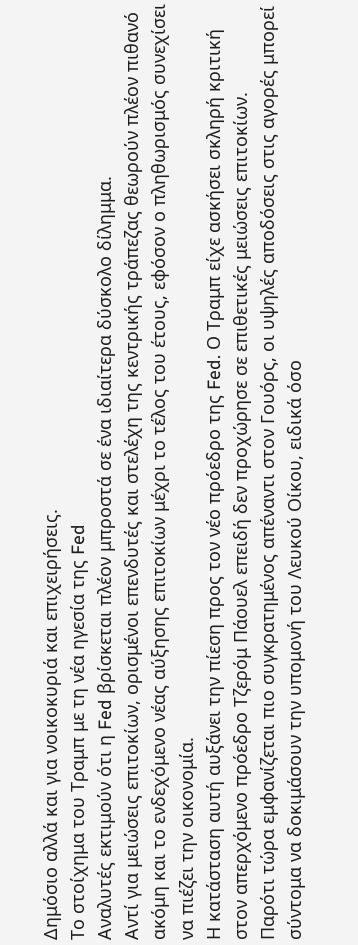Δημόσιο αλλά και για νοικοκυριά και επιχειρήσεις.
Το στοίχημα του Τραμπ με τη νέα ηγεσία της Fed
Αναλυτές εκτιμούν ότι η Fed βρίσκεται πλέον μπροστά σε ένα ιδιαίτερα δύσκολο δίλημμα.
Αντί για μειώσεις επιτοκίων, ορισμένοι επενδυτές και στελέχη της κεντρικής τράπεζας θεωρούν πλέον πιθανό ακόμη και το ενδεχόμενο νέας αύξησης επιτοκίων μέχρι το τέλος του έτους, εφόσον ο πληθωρισμός συνεχίσει να πιέζει την οικονομία.
Η κατάσταση αυτή αυξάνει την πίεση προς τον νέο πρόεδρο της Fed. Ο Τραμπ είχε ασκήσει σκληρή κριτική στον απερχόμενο πρόεδρο Τζερόμ Πάουελ επειδή δεν προχώρησε σε επιθετικές μειώσεις επιτοκίων.
Παρότι τώρα εμφανίζεται πιο συγκρατημένος απέναντι στον Γουόρς, οι υψηλές αποδόσεις στις αγορές μπορεί σύντομα να δοκιμάσουν την υπομονή του Λευκού Οίκου, ειδικά όσο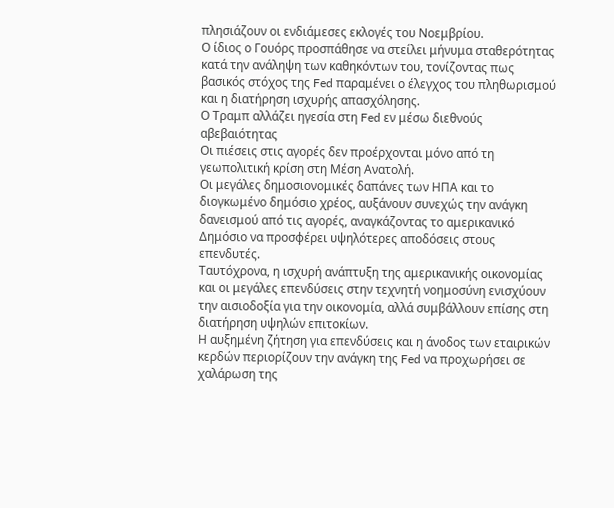πλησιάζουν οι ενδιάμεσες εκλογές του Νοεμβρίου.
Ο ίδιος ο Γουόρς προσπάθησε να στείλει μήνυμα σταθερότητας κατά την ανάληψη των καθηκόντων του, τονίζοντας πως βασικός στόχος της Fed παραμένει ο έλεγχος του πληθωρισμού και η διατήρηση ισχυρής απασχόλησης.
Ο Τραμπ αλλάζει ηγεσία στη Fed εν μέσω διεθνούς αβεβαιότητας
Οι πιέσεις στις αγορές δεν προέρχονται μόνο από τη γεωπολιτική κρίση στη Μέση Ανατολή.
Οι μεγάλες δημοσιονομικές δαπάνες των ΗΠΑ και το διογκωμένο δημόσιο χρέος, αυξάνουν συνεχώς την ανάγκη δανεισμού από τις αγορές, αναγκάζοντας το αμερικανικό Δημόσιο να προσφέρει υψηλότερες αποδόσεις στους επενδυτές.
Ταυτόχρονα, η ισχυρή ανάπτυξη της αμερικανικής οικονομίας και οι μεγάλες επενδύσεις στην τεχνητή νοημοσύνη ενισχύουν την αισιοδοξία για την οικονομία, αλλά συμβάλλουν επίσης στη διατήρηση υψηλών επιτοκίων.
Η αυξημένη ζήτηση για επενδύσεις και η άνοδος των εταιρικών κερδών περιορίζουν την ανάγκη της Fed να προχωρήσει σε χαλάρωση της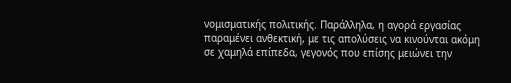νομισματικής πολιτικής. Παράλληλα, η αγορά εργασίας παραμένει ανθεκτική, με τις απολύσεις να κινούνται ακόμη σε χαμηλά επίπεδα, γεγονός που επίσης μειώνει την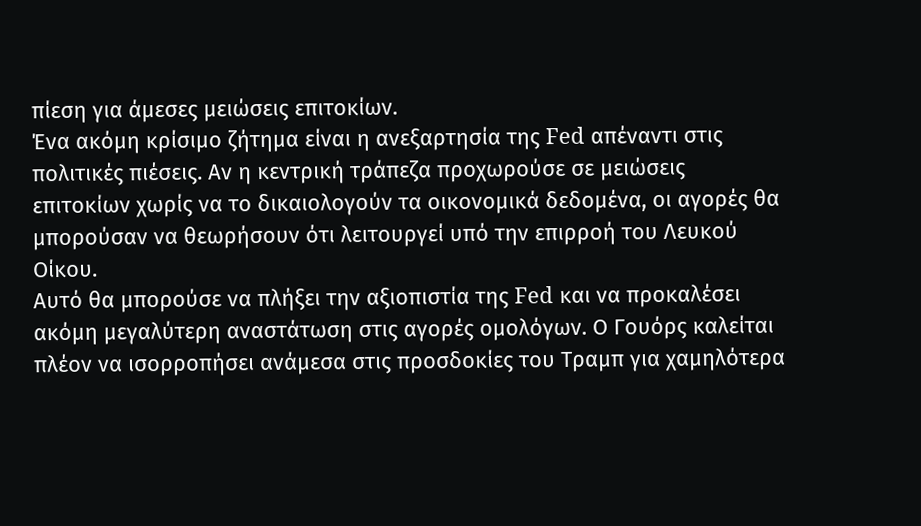πίεση για άμεσες μειώσεις επιτοκίων.
Ένα ακόμη κρίσιμο ζήτημα είναι η ανεξαρτησία της Fed απέναντι στις πολιτικές πιέσεις. Αν η κεντρική τράπεζα προχωρούσε σε μειώσεις επιτοκίων χωρίς να το δικαιολογούν τα οικονομικά δεδομένα, οι αγορές θα μπορούσαν να θεωρήσουν ότι λειτουργεί υπό την επιρροή του Λευκού Οίκου.
Αυτό θα μπορούσε να πλήξει την αξιοπιστία της Fed και να προκαλέσει ακόμη μεγαλύτερη αναστάτωση στις αγορές ομολόγων. Ο Γουόρς καλείται πλέον να ισορροπήσει ανάμεσα στις προσδοκίες του Τραμπ για χαμηλότερα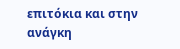επιτόκια και στην ανάγκη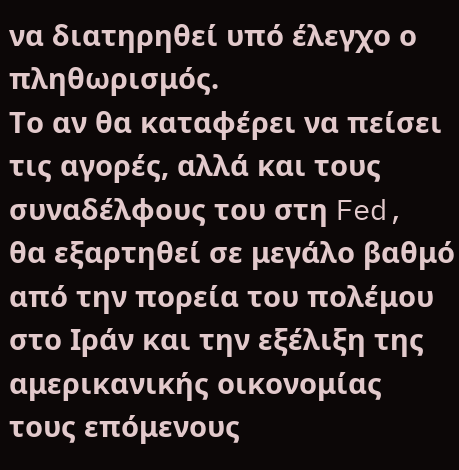να διατηρηθεί υπό έλεγχο ο πληθωρισμός.
Το αν θα καταφέρει να πείσει τις αγορές, αλλά και τους συναδέλφους του στη Fed, θα εξαρτηθεί σε μεγάλο βαθμό από την πορεία του πολέμου στο Ιράν και την εξέλιξη της αμερικανικής οικονομίας τους επόμενους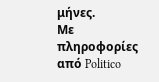μήνες.
Με πληροφορίες από Politico